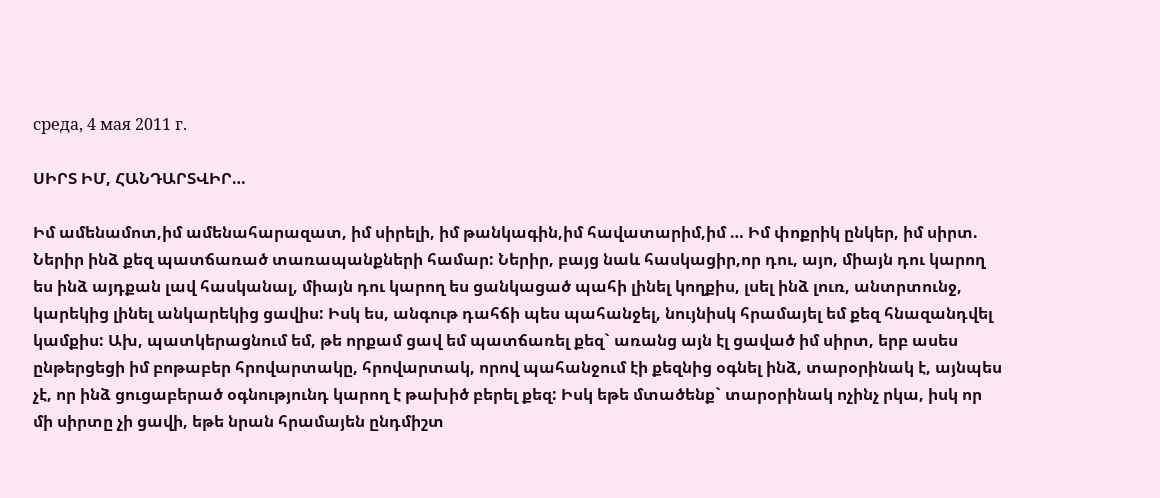среда, 4 мая 2011 г.

ՍԻՐՏ ԻՄ, ՀԱՆԴԱՐՏՎԻՐ…

Իմ ամենամոտ,իմ ամենահարազատ, իմ սիրելի, իմ թանկագին,իմ հավատարիմ,իմ … Իմ փոքրիկ ընկեր, իմ սիրտ. Ներիր ինձ քեզ պատճառած տառապանքների համար: Ներիր, բայց նաև հասկացիր,որ դու, այո, միայն դու կարող ես ինձ այդքան լավ հասկանալ, միայն դու կարող ես ցանկացած պահի լինել կողքիս, լսել ինձ լուռ, անտրտունջ, կարեկից լինել անկարեկից ցավիս: Իսկ ես, անգութ դահճի պես պահանջել, նույնիսկ հրամայել եմ քեզ հնազանդվել կամքիս: Ախ, պատկերացնում եմ, թե որքամ ցավ եմ պատճառել քեզ` առանց այն էլ ցաված իմ սիրտ, երբ ասես ընթերցեցի իմ բոթաբեր հրովարտակը, հրովարտակ, որով պահանջում էի քեզնից օգնել ինձ, տարօրինակ է, այնպես չէ, որ ինձ ցուցաբերած օգնությունդ կարող է թախիծ բերել քեզ: Իսկ եթե մտածենք` տարօրինակ ոչինչ րկա, իսկ որ մի սիրտը չի ցավի, եթե նրան հրամայեն ընդմիշտ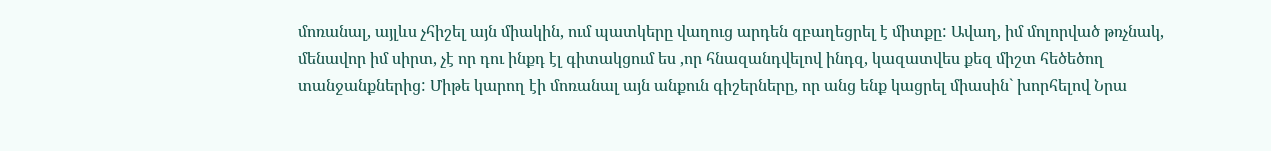մոռանալ, այլևս չհիշել այն միակին, ում պատկերը վաղուց արդեն զբաղեցրել է միտքը: Ավաղ, իմ մոլորված թռչնակ, մենավոր իմ սիրտ, չէ որ դու ինքդ էլ գիտակցում ես ,որ հնազանդվելով ինդզ, կազատվես քեզ միշտ հեծեծող տանջանքներից: Միթե կարող էի մոռանալ այն անքուն գիշերները, որ անց ենք կացրել միասին` խորհելով Նրա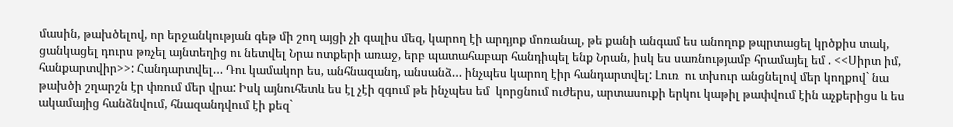մասին, թախծելով, որ երջանկության գեթ մի շող այցի չի գալիս մեզ, կարող էի արդյոք մոռանալ, թե քանի անգամ ես անողոք թպրտացել կրծքիս տակ, ցանկացել դուրս թռչել այնտեղից ու նետվել Նրա ոտքերի առաջ, երբ պատահաբար հանդիպել ենք Նրան, իսկ ես սառնությամբ հրամայել եմ . <<Սիրտ իմ, հանքարտվիր>>: Հանդարտվել… Դու կամակոր ես, անհնազանդ, անսանձ… ինչպես կարող էիր հանդարտվել: Լուռ  ու տխուր անցնելով մեր կողքով` նա թախծի շղարշն էր փռում մեր վրա: Իսկ այնուհետև ես էլ չէի զգում թե ինչպես եմ  կորցնում ուժերս, արտասուքի երկու կաթիլ թափվում էին աչքերիցս և ես ակամայից հանձնվում, հնազանդվում էի քեզ`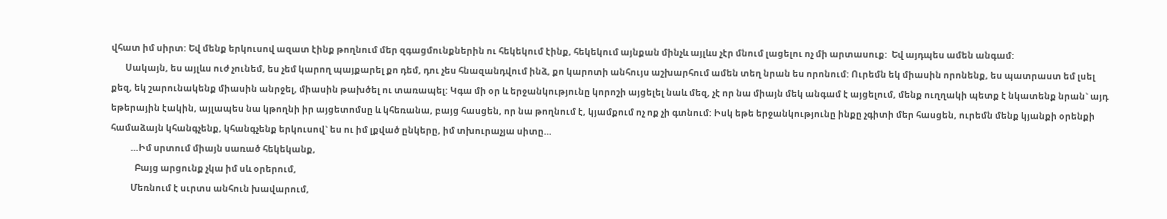վհատ իմ սիրտ: Եվ մենք երկուսով ազատ էինք թողնում մեր զգացմունքներին ու հեկեկում էինք, հեկեկում այնքան մինչև այլևս չէր մնում լացելու ոչ մի արտասուք:  Եվ այդպես ամեն անգամ:
       Սակայն, ես այլևս ուժ չունեմ, ես չեմ կարող պայքարել քո դեմ, դու չես հնազանդվում ինձ, քո կարոտի անհույս աշխարհում ամեն տեղ նրան ես որոնում: Ուրեմն եկ միասին որոնենք, ես պատրաստ եմ լսել քեզ, եկ շարունակենք միասին անրջել, միասին թախծել ու տառապել: Կգա մի օր և երջանկությունը կորոշի այցելել նաև մեզ, չէ որ նա միայն մեկ անգամ է այցելում, մենք ուղղակի պետք է նկատենք նրան` այդ եթերային էակին, այլապես նա կթողնի իր այցետոմսը և կհեռանա, բայց հասցեն, որ նա թողնում է, կյամքում ոչ ոք չի գտնում: Իսկ եթե երջանկությունը ինքը չգիտի մեր հասցեն, ուրեմն մենք կյանքի օրենքի համաձայն կհանգչենք, կհանգչենք երկուսով` ես ու իմ լքված ընկերը, իմ տխուրաչյա սիտը…
          …Իմ սրտում միայն սառած հեկեկանք,
            Բայց արցունք չկա իմ սև օրերում,
          Մեռնում է սւրտս անհուն խավարում,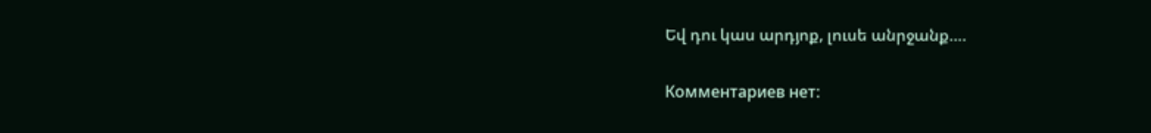Եվ դու կաս արդյոք, լուսե անրջանք….

Комментариев нет: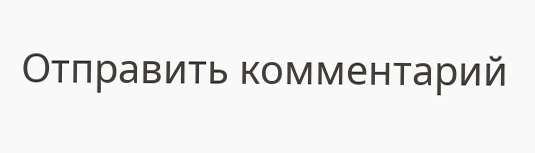Отправить комментарий